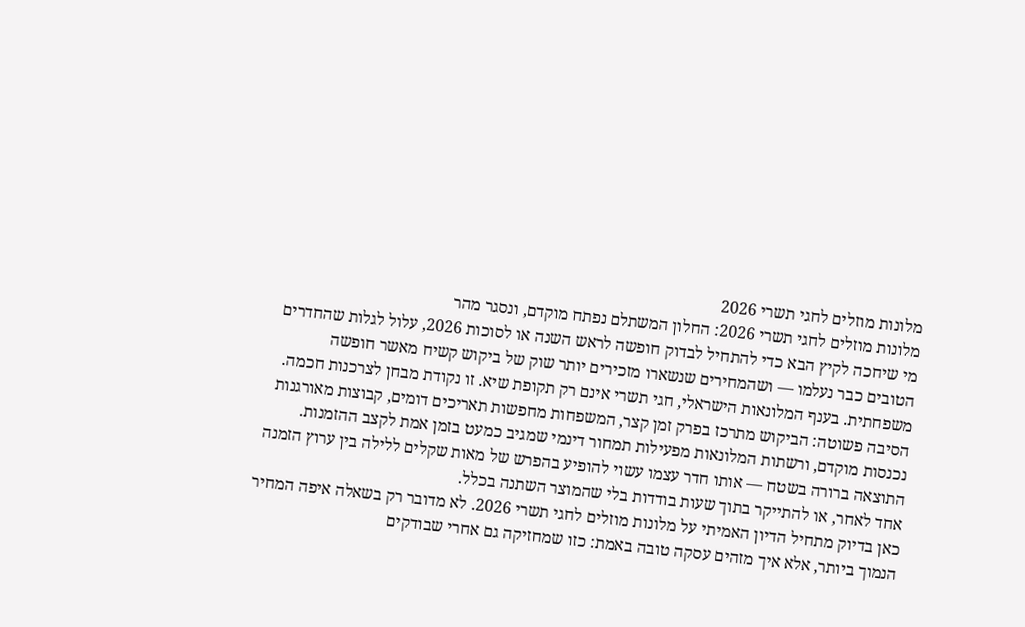מלונות מוזלים לחגי תשרי 2026
מלונות מוזלים לחגי תשרי 2026: החלון המשתלם נפתח מוקדם, ונסגר מהר
מי שיחכה לקיץ הבא כדי להתחיל לבדוק חופשה לראש השנה או לסוכות 2026, עלול לגלות שהחדרים הטובים כבר נעלמו — ושהמחירים שנשארו מזכירים יותר שוק של ביקוש קשיח מאשר חופשה משפחתית. בענף המלונאות הישראלי, חגי תשרי אינם רק תקופת שיא. זו נקודת מבחן לצרכנות חכמה.
הסיבה פשוטה: הביקוש מתרכז בפרק זמן קצר, המשפחות מחפשות תאריכים דומים, קבוצות מאורגנות נכנסות מוקדם, ורשתות המלונאות מפעילות תמחור דינמי שמגיב כמעט בזמן אמת לקצב ההזמנות. התוצאה ברורה בשטח — אותו חדר עצמו עשוי להופיע בהפרש של מאות שקלים ללילה בין ערוץ הזמנה אחד לאחר, או להתייקר בתוך שעות בודדות בלי שהמוצר השתנה בכלל.
כאן בדיוק מתחיל הדיון האמיתי על מלונות מוזלים לחגי תשרי 2026. לא מדובר רק בשאלה איפה המחיר הנמוך ביותר, אלא איך מזהים עסקה טובה באמת: כזו שמחזיקה גם אחרי שבודקים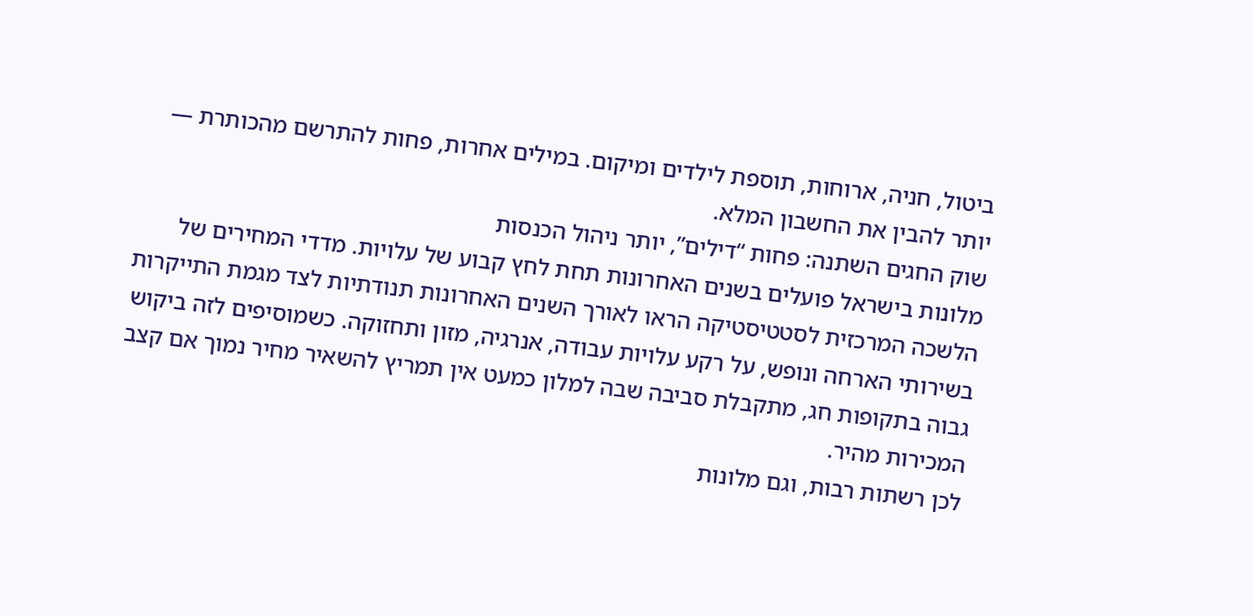ביטול, חניה, ארוחות, תוספת לילדים ומיקום. במילים אחרות, פחות להתרשם מהכותרת — יותר להבין את החשבון המלא.
שוק החגים השתנה: פחות “דילים”, יותר ניהול הכנסות
מלונות בישראל פועלים בשנים האחרונות תחת לחץ קבוע של עלויות. מדדי המחירים של הלשכה המרכזית לסטטיסטיקה הראו לאורך השנים האחרונות תנודתיות לצד מגמת התייקרות בשירותי הארחה ונופש, על רקע עלויות עבודה, אנרגיה, מזון ותחזוקה. כשמוסיפים לזה ביקוש גבוה בתקופות חג, מתקבלת סביבה שבה למלון כמעט אין תמריץ להשאיר מחיר נמוך אם קצב המכירות מהיר.
לכן רשתות רבות, וגם מלונות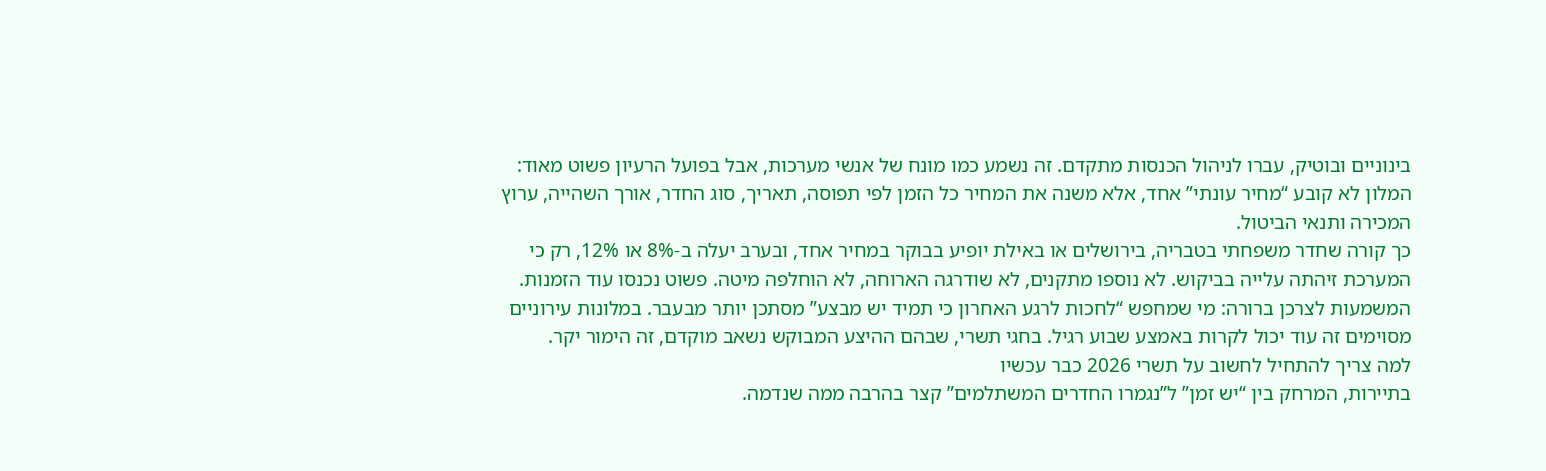בינוניים ובוטיק, עברו לניהול הכנסות מתקדם. זה נשמע כמו מונח של אנשי מערכות, אבל בפועל הרעיון פשוט מאוד: המלון לא קובע “מחיר עונתי” אחד, אלא משנה את המחיר כל הזמן לפי תפוסה, תאריך, סוג החדר, אורך השהייה, ערוץ המכירה ותנאי הביטול.
כך קורה שחדר משפחתי בטבריה, בירושלים או באילת יופיע בבוקר במחיר אחד, ובערב יעלה ב-8% או 12%, רק כי המערכת זיהתה עלייה בביקוש. לא נוספו מתקנים, לא שודרגה הארוחה, לא הוחלפה מיטה. פשוט נכנסו עוד הזמנות.
המשמעות לצרכן ברורה: מי שמחפש “לחכות לרגע האחרון כי תמיד יש מבצע” מסתכן יותר מבעבר. במלונות עירוניים מסוימים זה עוד יכול לקרות באמצע שבוע רגיל. בחגי תשרי, שבהם ההיצע המבוקש נשאב מוקדם, זה הימור יקר.
למה צריך להתחיל לחשוב על תשרי 2026 כבר עכשיו
בתיירות, המרחק בין “יש זמן” ל”נגמרו החדרים המשתלמים” קצר בהרבה ממה שנדמה.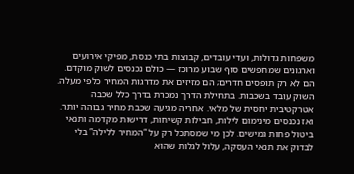משפחות גדולות, ועדי עובדים, קבוצות בתי כנסת, מפיקי אירועים וארגונים שמחפשים סוף שבוע מרוכז — כולם נכנסים לשוק מוקדם. הם לא רק תופסים חדרים; הם מזיזים את מדרגות המחיר כלפי מעלה.
השוק עובד בשכבות. בתחילת הדרך נמכרת בדרך כלל שכבה אטרקטיבית יחסית של מלאי. אחריה מגיעה שכבת מחיר גבוהה יותר. ואז נכנסים מינימום לילות, חבילות קשיחות, דרישות מקדמה ותנאי ביטול פחות גמישים. לכן מי שמסתכל רק על “המחיר ללילה” בלי לבדוק את תנאי העסקה, עלול לגלות שהוא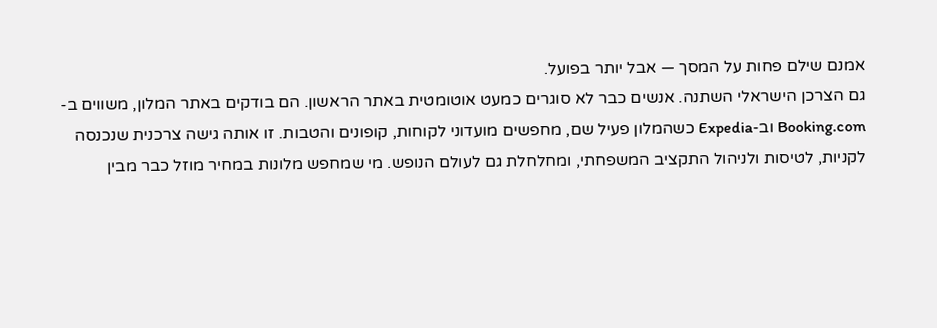אמנם שילם פחות על המסך — אבל יותר בפועל.
גם הצרכן הישראלי השתנה. אנשים כבר לא סוגרים כמעט אוטומטית באתר הראשון. הם בודקים באתר המלון, משווים ב-Booking.com וב-Expedia כשהמלון פעיל שם, מחפשים מועדוני לקוחות, קופונים והטבות. זו אותה גישה צרכנית שנכנסה לקניות, לטיסות ולניהול התקציב המשפחתי, ומחלחלת גם לעולם הנופש. מי שמחפש מלונות במחיר מוזל כבר מבין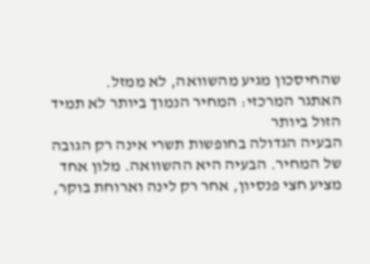שהחיסכון מגיע מהשוואה, לא ממזל.
האתגר המרכזי: המחיר הנמוך ביותר לא תמיד הזול ביותר
הבעיה הגדולה בחופשות תשרי אינה רק הגובה של המחיר. הבעיה היא ההשוואה. מלון אחד מציע חצי פנסיון, אחר רק לינה וארוחת בוקר,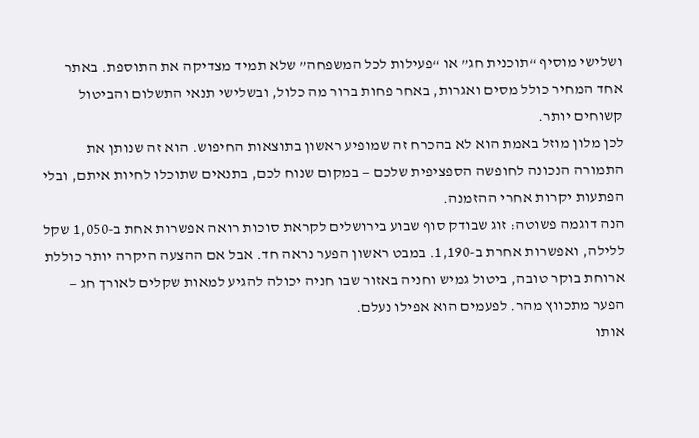ושלישי מוסיף “תוכנית חג” או “פעילות לכל המשפחה” שלא תמיד מצדיקה את התוספת. באתר אחד המחיר כולל מסים ואגרות, באחר פחות ברור מה כלול, ובשלישי תנאי התשלום והביטול קשוחים יותר.
לכן מלון מוזל באמת הוא לא בהכרח זה שמופיע ראשון בתוצאות החיפוש. הוא זה שנותן את התמורה הנכונה לחופשה הספציפית שלכם — במקום שנוח לכם, בתנאים שתוכלו לחיות איתם, ובלי הפתעות יקרות אחרי ההזמנה.
הנה דוגמה פשוטה: זוג שבודק סוף שבוע בירושלים לקראת סוכות רואה אפשרות אחת ב-1,050 שקל ללילה, ואפשרות אחרת ב-1,190. במבט ראשון הפער נראה חד. אבל אם ההצעה היקרה יותר כוללת ארוחת בוקר טובה, ביטול גמיש וחניה באזור שבו חניה יכולה להגיע למאות שקלים לאורך חג — הפער מתכווץ מהר. לפעמים הוא אפילו נעלם.
אותו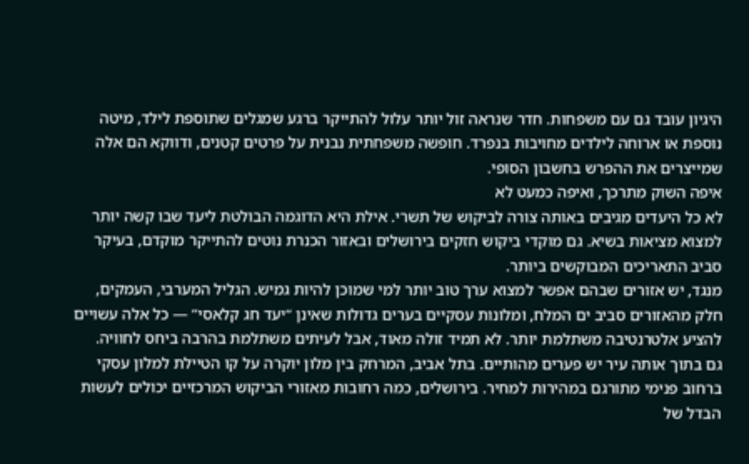היגיון עובד גם עם משפחות. חדר שנראה זול יותר עלול להתייקר ברגע שמגלים שתוספת לילד, מיטה נוספת או ארוחה לילדים מחויבות בנפרד. חופשה משפחתית נבנית על פרטים קטנים, ודווקא הם אלה שמייצרים את ההפרש בחשבון הסופי.
איפה השוק מתרכך, ואיפה כמעט לא
לא כל היעדים מגיבים באותה צורה לביקוש של תשרי. אילת היא הדוגמה הבולטת ליעד שבו קשה יותר למצוא מציאות בשיא. גם מוקדי ביקוש חזקים בירושלים ובאזור הכנרת נוטים להתייקר מוקדם, בעיקר סביב התאריכים המבוקשים ביותר.
מנגד, יש אזורים שבהם אפשר למצוא ערך טוב יותר למי שמוכן להיות גמיש. הגליל המערבי, העמקים, חלק מהאזורים סביב ים המלח, ומלונות עסקיים בערים גדולות שאינן “יעד חג קלאסי” — כל אלה עשויים להציע אלטרנטיבה משתלמת יותר. לא תמיד זולה מאוד, אבל לעיתים משתלמת בהרבה ביחס לחוויה.
גם בתוך אותה עיר יש פערים מהותיים. בתל אביב, המרחק בין מלון יוקרה על קו הטיילת למלון עסקי ברחוב פנימי מתורגם במהירות למחיר. בירושלים, כמה רחובות מאזורי הביקוש המרכזיים יכולים לעשות הבדל של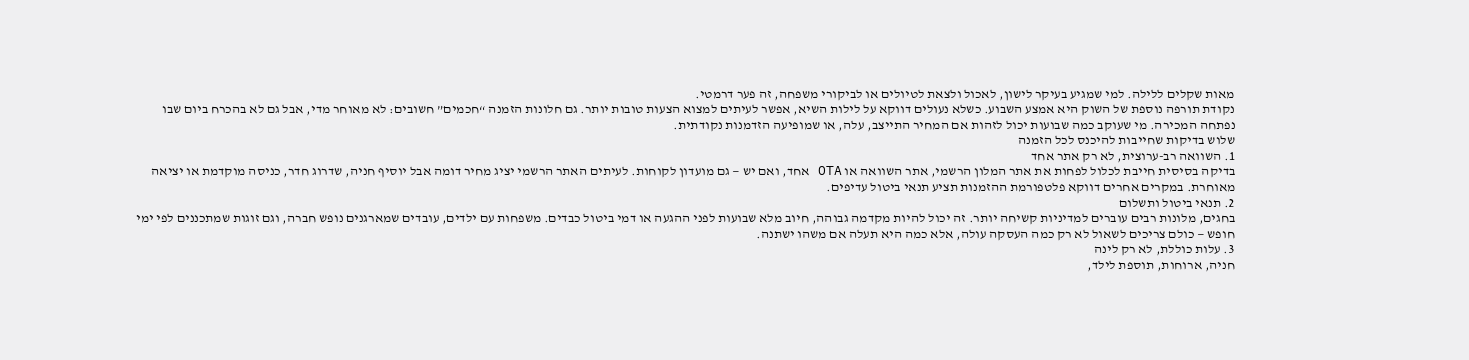מאות שקלים ללילה. למי שמגיע בעיקר לישון, לאכול ולצאת לטיולים או לביקורי משפחה, זה פער דרמטי.
נקודת תורפה נוספת של השוק היא אמצע השבוע. כשלא נעולים דווקא על לילות השיא, אפשר לעיתים למצוא הצעות טובות יותר. גם חלונות הזמנה “חכמים” חשובים: לא מאוחר מדי, אבל גם לא בהכרח ביום שבו נפתחה המכירה. מי שעוקב כמה שבועות יכול לזהות אם המחיר התייצב, עלה, או שמופיעה הזדמנות נקודתית.
שלוש בדיקות שחייבות להיכנס לכל הזמנה
1. השוואה רב-ערוצית, לא רק אתר אחד
בדיקה בסיסית חייבת לכלול לפחות את אתר המלון הרשמי, אתר השוואה או OTA אחד, ואם יש — גם מועדון לקוחות. לעיתים האתר הרשמי יציג מחיר דומה אבל יוסיף חניה, שדרוג חדר, כניסה מוקדמת או יציאה מאוחרת. במקרים אחרים דווקא פלטפורמת ההזמנות תציע תנאי ביטול עדיפים.
2. תנאי ביטול ותשלום
בחגים, מלונות רבים עוברים למדיניות קשיחה יותר. זה יכול להיות מקדמה גבוהה, חיוב מלא שבועות לפני ההגעה או דמי ביטול כבדים. משפחות עם ילדים, עובדים שמארגנים נופש חברה, וגם זוגות שמתכננים לפי ימי חופש — כולם צריכים לשאול לא רק כמה העסקה עולה, אלא כמה היא תעלה אם משהו ישתנה.
3. עלות כוללת, לא רק לינה
חניה, ארוחות, תוספת לילד,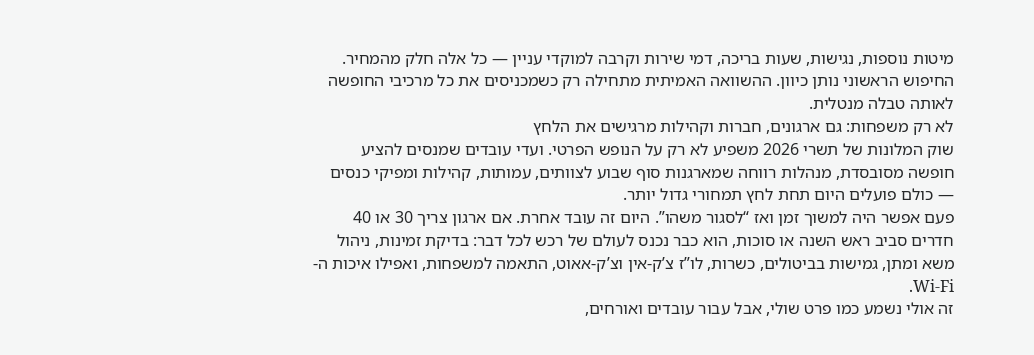מיטות נוספות, נגישות, שעות בריכה, דמי שירות וקרבה למוקדי עניין — כל אלה חלק מהמחיר. החיפוש הראשוני נותן כיוון. ההשוואה האמיתית מתחילה רק כשמכניסים את כל מרכיבי החופשה לאותה טבלה מנטלית.
לא רק משפחות: גם ארגונים, חברות וקהילות מרגישים את הלחץ
שוק המלונות של תשרי 2026 משפיע לא רק על הנופש הפרטי. ועדי עובדים שמנסים להציע חופשה מסובסדת, מנהלות רווחה שמארגנות סוף שבוע לצוותים, עמותות, קהילות ומפיקי כנסים — כולם פועלים היום תחת לחץ תמחורי גדול יותר.
פעם אפשר היה למשוך זמן ואז “לסגור משהו”. היום זה עובד אחרת. אם ארגון צריך 30 או 40 חדרים סביב ראש השנה או סוכות, הוא כבר נכנס לעולם של רכש לכל דבר: בדיקת זמינות, ניהול משא ומתן, גמישות בביטולים, כשרות, לו”ז צ’ק-אין וצ’ק-אאוט, התאמה למשפחות, ואפילו איכות ה-Wi-Fi.
זה אולי נשמע כמו פרט שולי, אבל עבור עובדים ואורחים,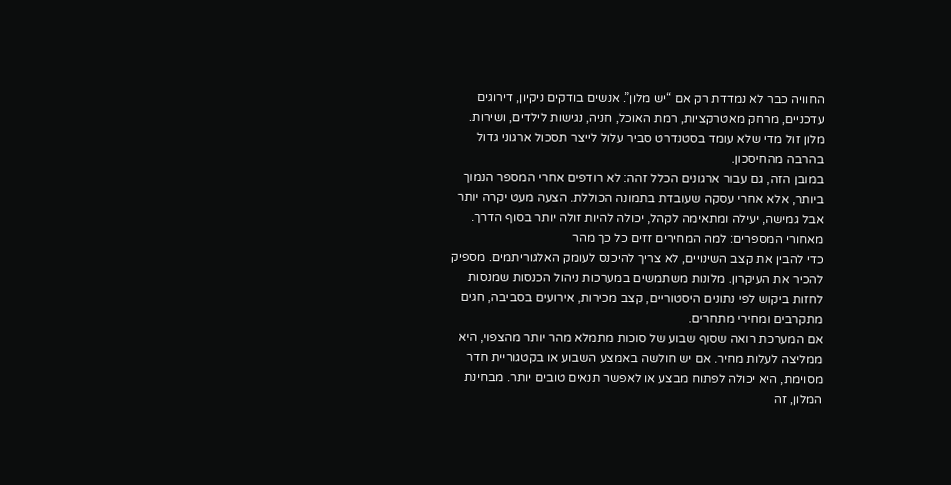החוויה כבר לא נמדדת רק אם “יש מלון”. אנשים בודקים ניקיון, דירוגים עדכניים, מרחק מאטרקציות, רמת האוכל, חניה, נגישות לילדים, ושירות. מלון זול מדי שלא עומד בסטנדרט סביר עלול לייצר תסכול ארגוני גדול בהרבה מהחיסכון.
במובן הזה, גם עבור ארגונים הכלל זהה: לא רודפים אחרי המספר הנמוך ביותר, אלא אחרי עסקה שעובדת בתמונה הכוללת. הצעה מעט יקרה יותר אבל גמישה, יעילה ומתאימה לקהל, יכולה להיות זולה יותר בסוף הדרך.
מאחורי המספרים: למה המחירים זזים כל כך מהר
כדי להבין את קצב השינויים, לא צריך להיכנס לעומק האלגוריתמים. מספיק להכיר את העיקרון. מלונות משתמשים במערכות ניהול הכנסות שמנסות לחזות ביקוש לפי נתונים היסטוריים, קצב מכירות, אירועים בסביבה, חגים מתקרבים ומחירי מתחרים.
אם המערכת רואה שסוף שבוע של סוכות מתמלא מהר יותר מהצפוי, היא ממליצה לעלות מחיר. אם יש חולשה באמצע השבוע או בקטגוריית חדר מסוימת, היא יכולה לפתוח מבצע או לאפשר תנאים טובים יותר. מבחינת המלון, זה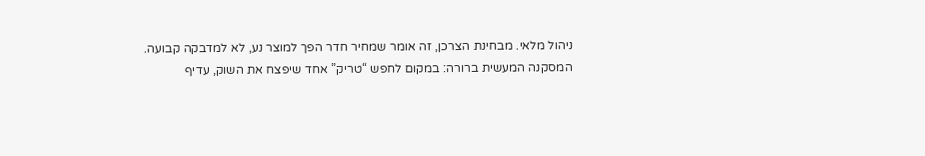ניהול מלאי. מבחינת הצרכן, זה אומר שמחיר חדר הפך למוצר נע, לא למדבקה קבועה.
המסקנה המעשית ברורה: במקום לחפש “טריק” אחד שיפצח את השוק, עדיף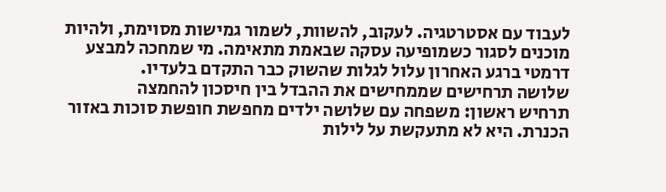לעבוד עם אסטרטגיה. לעקוב, להשוות, לשמור גמישות מסוימת, ולהיות מוכנים לסגור כשמופיעה עסקה שבאמת מתאימה. מי שמחכה למבצע דרמטי ברגע האחרון עלול לגלות שהשוק כבר התקדם בלעדיו.
שלושה תרחישים שממחישים את ההבדל בין חיסכון להחמצה
תרחיש ראשון: משפחה עם שלושה ילדים מחפשת חופשת סוכות באזור הכנרת. היא לא מתעקשת על לילות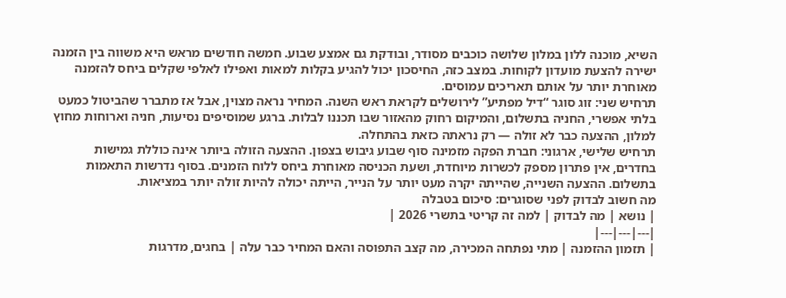השיא, מוכנה ללון במלון שלושה כוכבים מסודר, ובודקת גם אמצע שבוע. חמשה חודשים מראש היא משווה בין הזמנה ישירה להצעת מועדון לקוחות. במצב כזה, החיסכון יכול להגיע בקלות למאות ואפילו לאלפי שקלים ביחס להזמנה מאוחרת יותר על אותם תאריכים עמוסים.
תרחיש שני: זוג סוגר “דיל מפתיע” לירושלים לקראת ראש השנה. המחיר נראה מצוין, אבל אז מתברר שהביטול כמעט בלתי אפשרי, החניה בתשלום, והמיקום רחוק מהאזור שבו תכננו לבלות. ברגע שמוסיפים נסיעות, חניה וארוחות מחוץ למלון, ההצעה כבר לא זולה — רק נראתה כזאת בהתחלה.
תרחיש שלישי, ארגוני: חברת הפקה מזמינה סוף שבוע גיבוש בצפון. ההצעה הזולה ביותר אינה כוללת גמישות בחדרים, אין פתרון מספק לכשרות מיוחדת, ושעת הכניסה מאוחרת ביחס ללוח הזמנים. בסוף נדרשות התאמות בתשלום. ההצעה השנייה, שהייתה יקרה מעט יותר על הנייר, הייתה יכולה להיות זולה יותר במציאות.
מה חשוב לבדוק לפני שסוגרים: סיכום בטבלה
| נושא | מה לבדוק | למה זה קריטי בתשרי 2026 |
|---|---|---|
| תזמון ההזמנה | מתי נפתחה המכירה, מה קצב התפוסה והאם המחיר כבר עלה | בחגים, מדרגות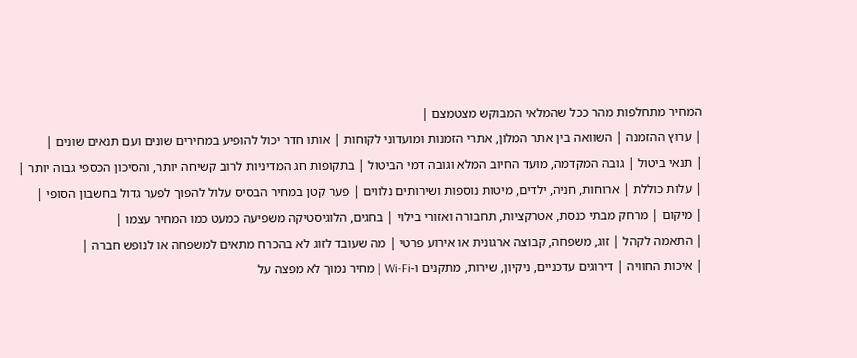המחיר מתחלפות מהר ככל שהמלאי המבוקש מצטמצם |
| ערוץ ההזמנה | השוואה בין אתר המלון, אתרי הזמנות ומועדוני לקוחות | אותו חדר יכול להופיע במחירים שונים ועם תנאים שונים |
| תנאי ביטול | גובה המקדמה, מועד החיוב המלא וגובה דמי הביטול | בתקופות חג המדיניות לרוב קשיחה יותר, והסיכון הכספי גבוה יותר |
| עלות כוללת | ארוחות, חניה, ילדים, מיטות נוספות ושירותים נלווים | פער קטן במחיר הבסיס עלול להפוך לפער גדול בחשבון הסופי |
| מיקום | מרחק מבתי כנסת, אטרקציות, תחבורה ואזורי בילוי | בחגים, הלוגיסטיקה משפיעה כמעט כמו המחיר עצמו |
| התאמה לקהל | זוג, משפחה, קבוצה ארגונית או אירוע פרטי | מה שעובד לזוג לא בהכרח מתאים למשפחה או לנופש חברה |
| איכות החוויה | דירוגים עדכניים, ניקיון, שירות, מתקנים ו-Wi-Fi | מחיר נמוך לא מפצה על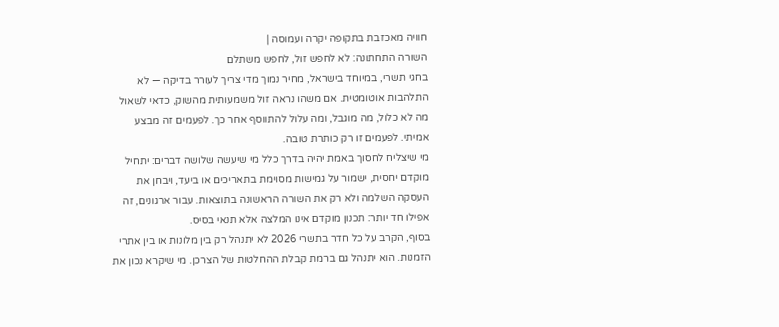חוויה מאכזבת בתקופה יקרה ועמוסה |
השורה התחתונה: לא לחפש זול, לחפש משתלם
בחגי תשרי, במיוחד בישראל, מחיר נמוך מדי צריך לעורר בדיקה — לא התלהבות אוטומטית. אם משהו נראה זול משמעותית מהשוק, כדאי לשאול מה לא כלול, מה מוגבל, ומה עלול להתווסף אחר כך. לפעמים זה מבצע אמיתי. לפעמים זו רק כותרת טובה.
מי שיצליח לחסוך באמת יהיה בדרך כלל מי שיעשה שלושה דברים: יתחיל מוקדם יחסית, ישמור על גמישות מסוימת בתאריכים או ביעד, ויבחן את העסקה השלמה ולא רק את השורה הראשונה בתוצאות. עבור ארגונים, זה אפילו חד יותר: תכנון מוקדם אינו המלצה אלא תנאי בסיס.
בסוף, הקרב על כל חדר בתשרי 2026 לא יתנהל רק בין מלונות או בין אתרי הזמנות. הוא יתנהל גם ברמת קבלת ההחלטות של הצרכן. מי שיקרא נכון את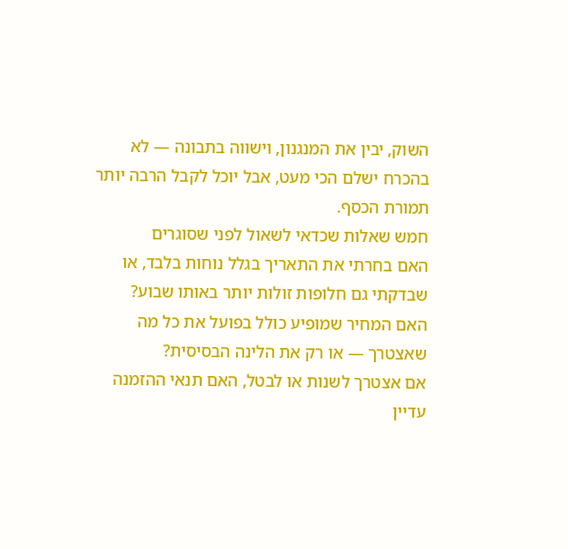השוק, יבין את המנגנון, וישווה בתבונה — לא בהכרח ישלם הכי מעט, אבל יוכל לקבל הרבה יותר תמורת הכסף.
חמש שאלות שכדאי לשאול לפני שסוגרים
האם בחרתי את התאריך בגלל נוחות בלבד, או שבדקתי גם חלופות זולות יותר באותו שבוע?
האם המחיר שמופיע כולל בפועל את כל מה שאצטרך — או רק את הלינה הבסיסית?
אם אצטרך לשנות או לבטל, האם תנאי ההזמנה עדיין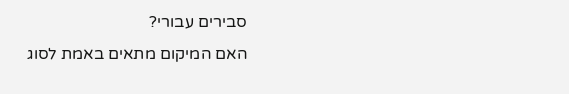סבירים עבורי?
האם המיקום מתאים באמת לסוג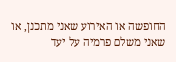החופשה או האירוע שאני מתכנן, או שאני משלם פרמיה על יעד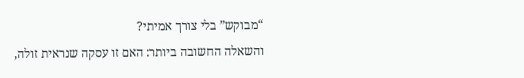“מבוקש” בלי צורך אמיתי?
והשאלה החשובה ביותר: האם זו עסקה שנראית זולה,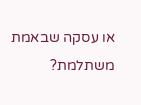או עסקה שבאמת משתלמת?